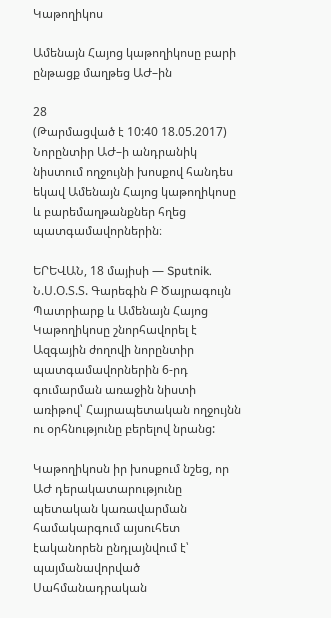Կաթողիկոս

Ամենայն Հայոց կաթողիկոսը բարի ընթացք մաղթեց ԱԺ–ին

28
(Թարմացված է 10:40 18.05.2017)
Նորընտիր ԱԺ–ի անդրանիկ նիստում ողջույնի խոսքով հանդես եկավ Ամենայն Հայոց կաթողիկոսը և բարեմաղթանքներ հղեց պատգամավորներին։

ԵՐԵՎԱՆ, 18 մայիսի — Sputnik. Ն.Ս.Օ.Տ.Տ. Գարեգին Բ Ծայրագույն Պատրիարք և Ամենայն Հայոց Կաթողիկոսը շնորհավորել է Ազգային ժողովի նորընտիր պատգամավորներին 6-րդ գումարման առաջին նիստի առիթով՝ Հայրապետական ողջույնն ու օրհնությունը բերելով նրանց:

Կաթողիկոսն իր խոսքում նշեց, որ ԱԺ դերակատարությունը պետական կառավարման համակարգում այսուհետ էականորեն ընդլայնվում է՝ պայմանավորված Սահմանադրական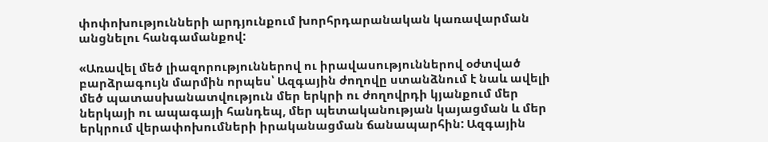փոփոխությունների արդյունքում խորհրդարանական կառավարման անցնելու հանգամանքով:

«Առավել մեծ լիազորություններով ու իրավասություններով օժտված բարձրագույն մարմին որպես՝ Ազգային ժողովը ստանձնում է նաև ավելի մեծ պատասխանատվություն մեր երկրի ու ժողովրդի կյանքում մեր ներկայի ու ապագայի հանդեպ, մեր պետականության կայացման և մեր երկրում վերափոխումների իրականացման ճանապարհին: Ազգային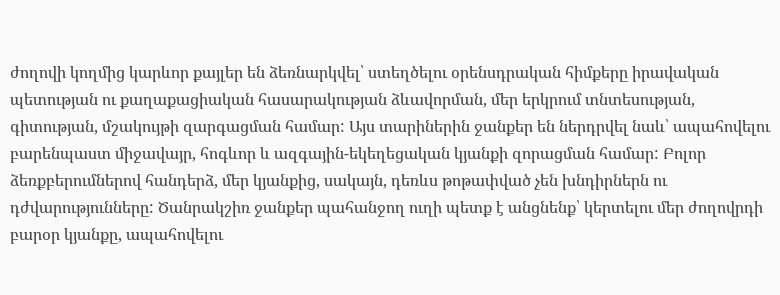ժողովի կողմից կարևոր քայլեր են ձեռնարկվել՝ ստեղծելու օրենսդրական հիմքերը իրավական պետության ու քաղաքացիական հասարակության ձևավորման, մեր երկրում տնտեսության, գիտության, մշակույթի զարգացման համար: Այս տարիներին ջանքեր են ներդրվել նաև՝ ապահովելու բարենպաստ միջավայր, հոգևոր և ազգային-եկեղեցական կյանքի զորացման համար: Բոլոր ձեռքբերումներով հանդերձ, մեր կյանքից, սակայն, դեռևս թոթափված չեն խնդիրներն ու դժվարությունները: Ծանրակշիռ ջանքեր պահանջող ուղի պետք է անցնենք՝ կերտելու մեր ժողովրդի բարօր կյանքը, ապահովելու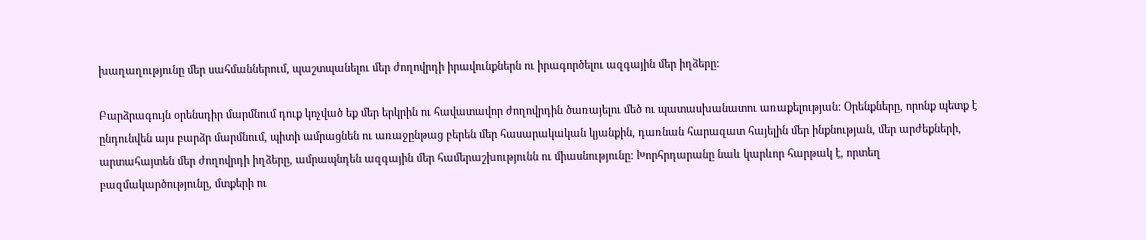խաղաղությունը մեր սահմաններում, պաշտպանելու մեր ժողովրդի իրավունքներն ու իրագործելու ազգային մեր իղձերը:

Բարձրագույն օրենսդիր մարմնում դուք կոչված եք մեր երկրին ու հավատավոր ժողովրդին ծառայելու մեծ ու պատասխանատու առաքելության: Օրենքները, որոնք պետք է ընդունվեն այս բարձր մարմնում, պիտի ամրացնեն ու առաջընթաց բերեն մեր հասարակական կյանքին, դառնան հարազատ հայելին մեր ինքնության, մեր արժեքների, արտահայտեն մեր ժողովրդի իղձերը, ամրապնդեն ազգային մեր համերաշխությունն ու միասնությունը: Խորհրդարանը նաև կարևոր հարթակ է, որտեղ բազմակարծությունը, մտքերի ու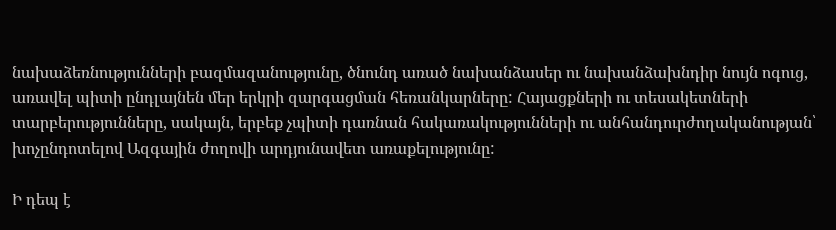նախաձեռնությունների բազմազանությունը, ծնունդ առած նախանձասեր ու նախանձախնդիր նույն ոգուց, առավել պիտի ընդլայնեն մեր երկրի զարգացման հեռանկարները: Հայացքների ու տեսակետների տարբերությունները, սակայն, երբեք չպիտի դառնան հակառակությունների ու անհանդուրժողականության՝ խոչընդոտելով Ազգային ժողովի արդյունավետ առաքելությունը:

Ի դեպ է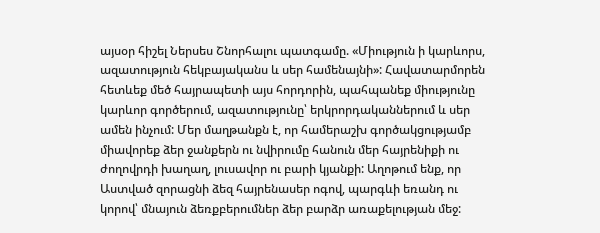այսօր հիշել Ներսես Շնորհալու պատգամը. «Միություն ի կարևորս, ազատություն հեկբայականս և սեր համենայնի»: Հավատարմորեն հետևեք մեծ հայրապետի այս հորդորին, պահպանեք միությունը կարևոր գործերում, ազատությունը՝ երկրորդականներում և սեր ամեն ինչում: Մեր մաղթանքն է, որ համերաշխ գործակցությամբ միավորեք ձեր ջանքերն ու նվիրումը հանուն մեր հայրենիքի ու ժողովրդի խաղաղ, լուսավոր ու բարի կյանքի: Աղոթում ենք, որ Աստված զորացնի ձեզ հայրենասեր ոգով, պարգևի եռանդ ու կորով՝ մնայուն ձեռքբերումներ ձեր բարձր առաքելության մեջ: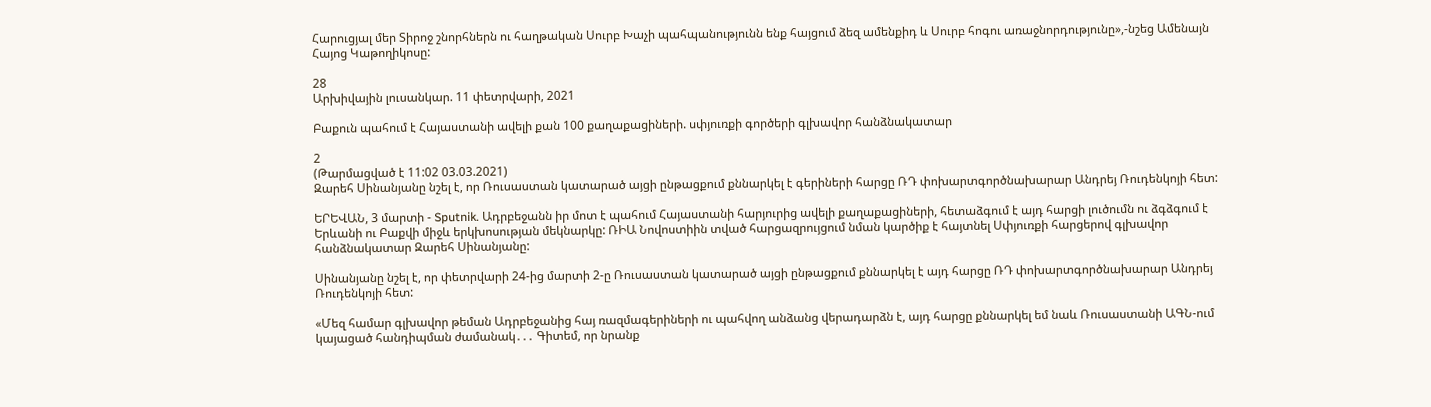Հարուցյալ մեր Տիրոջ շնորհներն ու հաղթական Սուրբ Խաչի պահպանությունն ենք հայցում ձեզ ամենքիդ և Սուրբ հոգու առաջնորդությունը»,-նշեց Ամենայն Հայոց Կաթողիկոսը:

28
Արխիվային լուսանկար. 11 փետրվարի, 2021

Բաքուն պահում է Հայաստանի ավելի քան 100 քաղաքացիների. սփյուռքի գործերի գլխավոր հանձնակատար

2
(Թարմացված է 11:02 03.03.2021)
Զարեհ Սինանյանը նշել է, որ Ռուսաստան կատարած այցի ընթացքում քննարկել է գերիների հարցը ՌԴ փոխարտգործնախարար Անդրեյ Ռուդենկոյի հետ:

ԵՐԵՎԱՆ, 3 մարտի - Sputnik. Ադրբեջանն իր մոտ է պահում Հայաստանի հարյուրից ավելի քաղաքացիների, հետաձգում է այդ հարցի լուծումն ու ձգձգում է Երևանի ու Բաքվի միջև երկխոսության մեկնարկը: ՌԻԱ Նովոստիին տված հարցազրույցում նման կարծիք է հայտնել Սփյուռքի հարցերով գլխավոր հանձնակատար Զարեհ Սինանյանը:

Սինանյանը նշել է, որ փետրվարի 24-ից մարտի 2-ը Ռուսաստան կատարած այցի ընթացքում քննարկել է այդ հարցը ՌԴ փոխարտգործնախարար Անդրեյ Ռուդենկոյի հետ:

«Մեզ համար գլխավոր թեման Ադրբեջանից հայ ռազմագերիների ու պահվող անձանց վերադարձն է, այդ հարցը քննարկել եմ նաև Ռուսաստանի ԱԳՆ-ում կայացած հանդիպման ժամանակ․․․ Գիտեմ, որ նրանք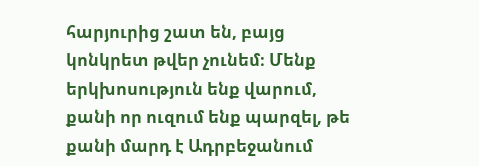հարյուրից շատ են, բայց կոնկրետ թվեր չունեմ։ Մենք երկխոսություն ենք վարում, քանի որ ուզում ենք պարզել, թե քանի մարդ է Ադրբեջանում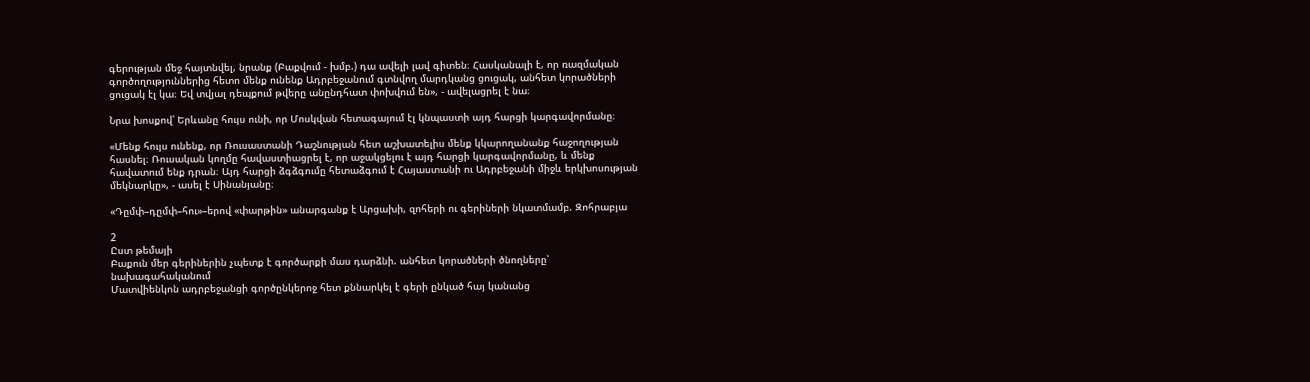գերության մեջ հայտնվել, նրանք (Բաքվում - խմբ.) դա ավելի լավ գիտեն։ Հասկանալի է, որ ռազմական գործողություններից հետո մենք ունենք Ադրբեջանում գտնվող մարդկանց ցուցակ, անհետ կորածների ցուցակ էլ կա։ Եվ տվյալ դեպքում թվերը անընդհատ փոխվում են», - ավելացրել է նա։

Նրա խոսքով՝ Երևանը հույս ունի, որ Մոսկվան հետագայում էլ կնպաստի այդ հարցի կարգավորմանը։

«Մենք հույս ունենք, որ Ռուսաստանի Դաշնության հետ աշխատելիս մենք կկարողանանք հաջողության հասնել։ Ռուսական կողմը հավաստիացրել է, որ աջակցելու է այդ հարցի կարգավորմանը, և մենք հավատում ենք դրան։ Այդ հարցի ձգձգումը հետաձգում է Հայաստանի ու Ադրբեջանի միջև երկխոսության մեկնարկը», - ասել է Սինանյանը։

«Դըմփ–դըմփ–հու»–երով «փարթին» անարգանք է Արցախի, զոհերի ու գերիների նկատմամբ. Զոհրաբյա

2
Ըստ թեմայի
Բաքուն մեր գերիներին չպետք է գործարքի մաս դարձնի. անհետ կորածների ծնողները՝ նախագահականում
Մատվիենկոն ադրբեջանցի գործընկերոջ հետ քննարկել է գերի ընկած հայ կանանց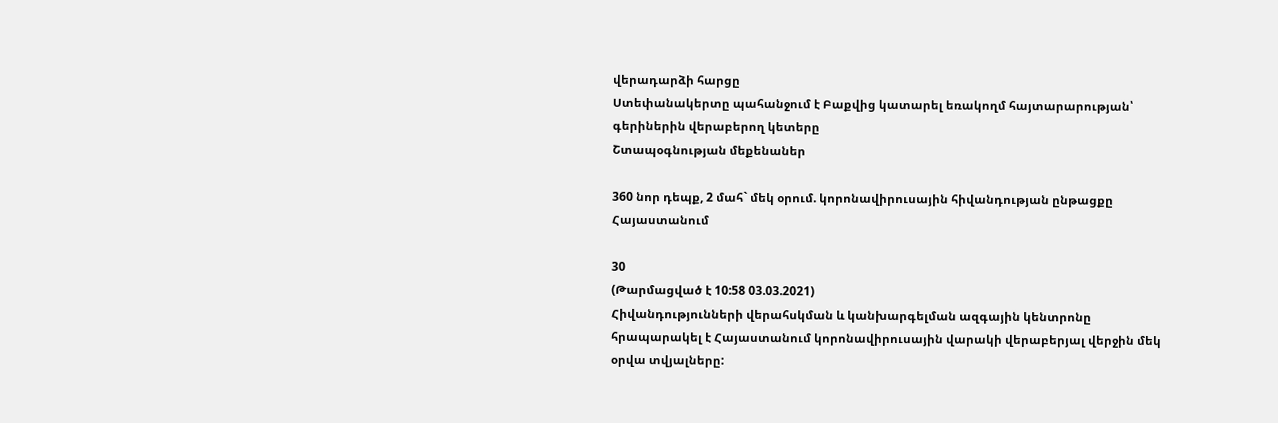վերադարձի հարցը
Ստեփանակերտը պահանջում է Բաքվից կատարել եռակողմ հայտարարության՝ գերիներին վերաբերող կետերը
Շտապօգնության մեքենաներ

360 նոր դեպք, 2 մահ` մեկ օրում. կորոնավիրուսային հիվանդության ընթացքը Հայաստանում

30
(Թարմացված է 10:58 03.03.2021)
Հիվանդությունների վերահսկման և կանխարգելման ազգային կենտրոնը հրապարակել է Հայաստանում կորոնավիրուսային վարակի վերաբերյալ վերջին մեկ օրվա տվյալները: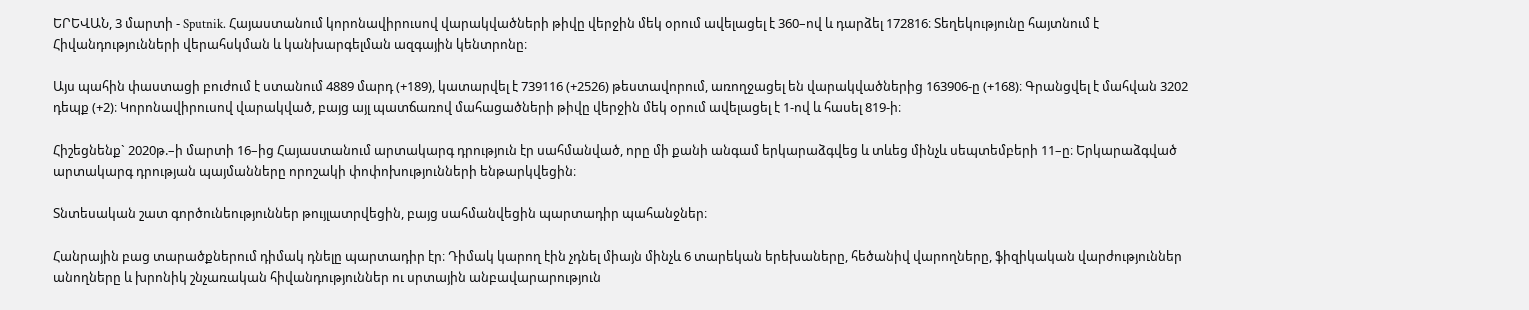ԵՐԵՎԱՆ, 3 մարտի - Sputnik. Հայաստանում կորոնավիրուսով վարակվածների թիվը վերջին մեկ օրում ավելացել է 360–ով և դարձել 172816։ Տեղեկությունը հայտնում է Հիվանդությունների վերահսկման և կանխարգելման ազգային կենտրոնը։

Այս պահին փաստացի բուժում է ստանում 4889 մարդ (+189), կատարվել է 739116 (+2526) թեստավորում, առողջացել են վարակվածներից 163906-ը (+168)։ Գրանցվել է մահվան 3202 դեպք (+2)։ Կորոնավիրուսով վարակված, բայց այլ պատճառով մահացածների թիվը վերջին մեկ օրում ավելացել է 1-ով և հասել 819-ի։

Հիշեցնենք` 2020թ.–ի մարտի 16–ից Հայաստանում արտակարգ դրություն էր սահմանված, որը մի քանի անգամ երկարաձգվեց և տևեց մինչև սեպտեմբերի 11–ը։ Երկարաձգված արտակարգ դրության պայմանները որոշակի փոփոխությունների ենթարկվեցին։

Տնտեսական շատ գործունեություններ թույլատրվեցին, բայց սահմանվեցին պարտադիր պահանջներ։

Հանրային բաց տարածքներում դիմակ դնելը պարտադիր էր։ Դիմակ կարող էին չդնել միայն մինչև 6 տարեկան երեխաները, հեծանիվ վարողները, ֆիզիկական վարժություններ անողները և խրոնիկ շնչառական հիվանդություններ ու սրտային անբավարարություն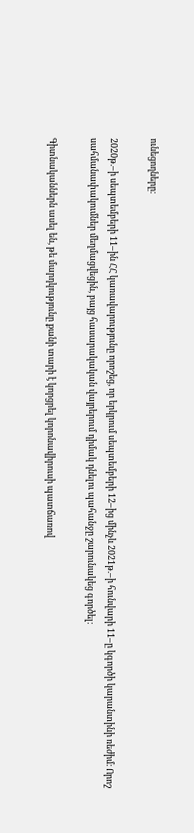ունեցողները։

2020թ.–ի սեպտեմբերի 11–ին ՀՀ կառավարությունը որոշեց, որ երկրում սեպտեմբերի 12–ից մինչև 2021թ.–ի հունվարի 11–ը կգործի կարանտինի ռեժիմ։ Որոշ սահմանափակումներ մեղմացվեցին, բայց հասարակական վայրերում դիմակ դնելու պահանջը շարունակեց գործել։

Գիտնականներն ասել են, թե մարդկությունը քանի տարի է կորցրել կորոնավիրուսի պատճառով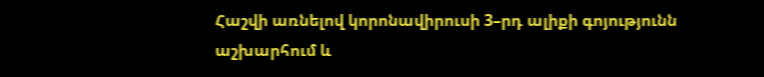Հաշվի առնելով կորոնավիրուսի 3–րդ ալիքի գոյությունն աշխարհում և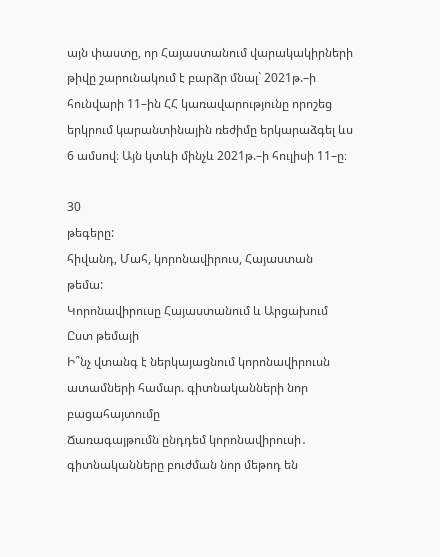այն փաստը, որ Հայաստանում վարակակիրների թիվը շարունակում է բարձր մնալ` 2021թ.–ի հունվարի 11–ին ՀՀ կառավարությունը որոշեց երկրում կարանտինային ռեժիմը երկարաձգել ևս 6 ամսով։ Այն կտևի մինչև 2021թ.–ի հուլիսի 11–ը։

30
թեգերը:
հիվանդ, Մահ, կորոնավիրուս, Հայաստան
թեմա:
Կորոնավիրուսը Հայաստանում և Արցախում
Ըստ թեմայի
Ի՞նչ վտանգ է ներկայացնում կորոնավիրուսն ատամների համար. գիտնականների նոր բացահայտումը
Ճառագայթումն ընդդեմ կորոնավիրուսի․ գիտնականները բուժման նոր մեթոդ են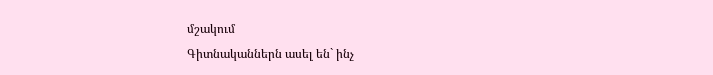մշակում
Գիտնականներն ասել են` ինչ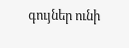գույներ ունի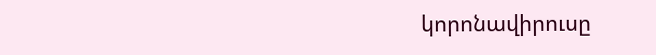կորոնավիրուսը